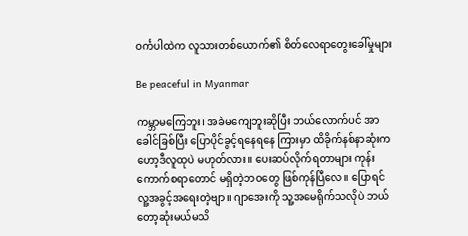ဝင်္ကပါထဲက လူသားတစ်ယောက်၏ စိတ်လေရာတွေးခေါ်မှုများ

Be peaceful in Myanmar

ကမ္ဘာမကြေဘူး၊ အခဲမကျေဘူးဆိုပြီး ဘယ်လောက်ပင် အာခေါင်ခြစ်ပြီး ပြောပိုင်ခွင့်ရနေရနေ ကြားမှာ ထိခိုက်နစ်နာဆုံးက ဟော့ဒီလူထုပဲ မဟုတ်လား။ ပေးဆပ်လိုက်ရတာများ ကုန်းကောက်စရာတောင် မရှိတဲ့ဘဝတွေ ဖြစ်ကုန်ပြီလေ။ ပြောရင် လူ့အခွင့်အရေးတဲ့ဗျာ။ ဂျာအေးကို သူ့အမေရိုက်သလိုပဲ ဘယ်တော့ဆုံးမယ်မသိ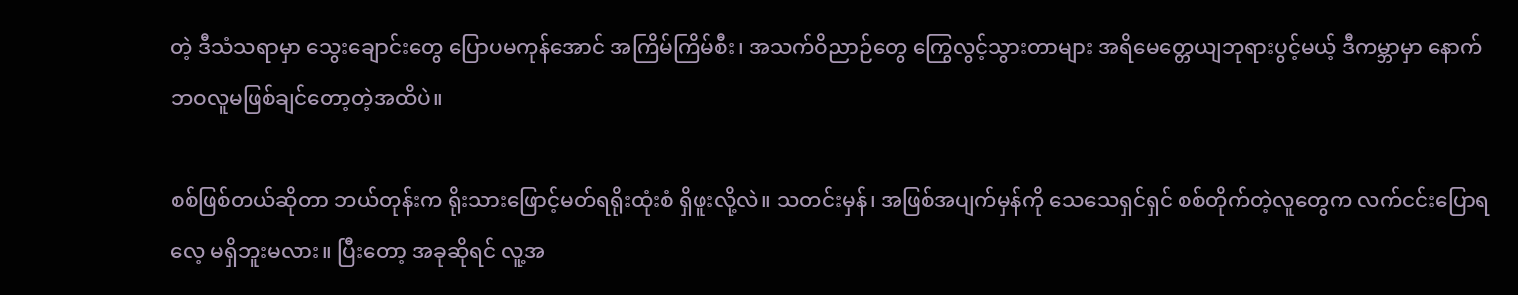တဲ့ ဒီသံသရာမှာ သွေးချောင်းတွေ ပြောပမကုန်အောင် အကြိမ်ကြိမ်စီး၊ အသက်ဝိညာဉ်တွေ ကြွေလွင့်သွားတာများ အရိမေတ္တေယျဘုရားပွင့်မယ့် ဒီကမ္ဘာမှာ နောက်ဘဝလူမဖြစ်ချင်တော့တဲ့အထိပဲ။

စစ်ဖြစ်တယ်ဆိုတာ ဘယ်တုန်းက ရိုးသားဖြောင့်မတ်ရရိုးထုံးစံ ရှိဖူးလို့လဲ။ သတင်းမှန်၊ အဖြစ်အပျက်မှန်ကို သေသေရှင်ရှင် စစ်တိုက်တဲ့လူတွေက လက်ငင်းပြောရလေ့ မရှိဘူးမလား။ ပြီးတော့ အခုဆိုရင် လူ့အ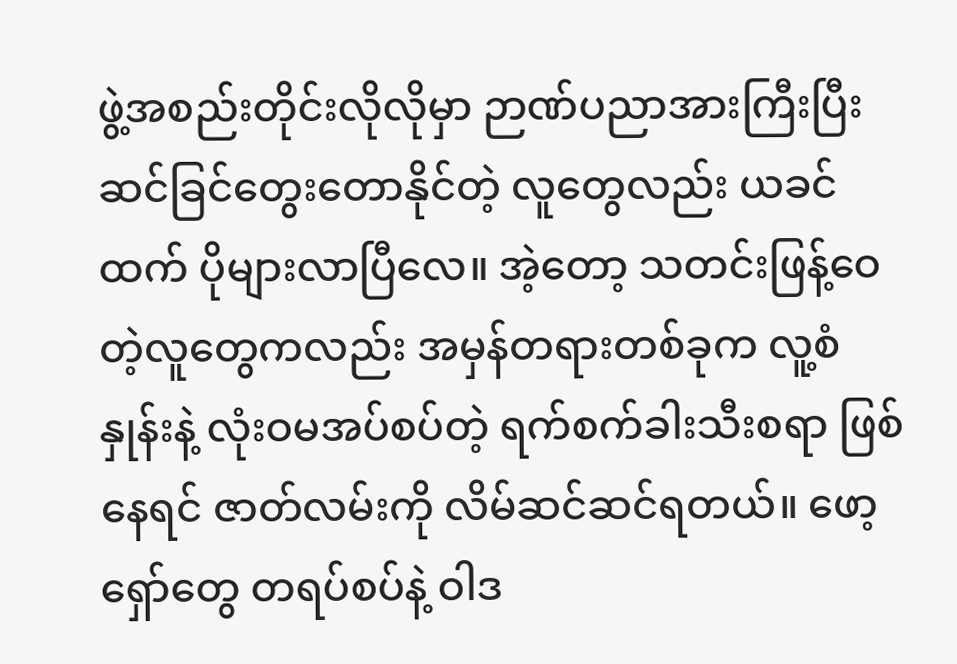ဖွဲ့အစည်းတိုင်းလိုလိုမှာ ဉာဏ်ပညာအားကြီးပြီး ဆင်ခြင်တွေးတောနိုင်တဲ့ လူတွေလည်း ယခင်ထက် ပိုများလာပြီလေ။ အဲ့တော့ သတင်းဖြန့်ဝေတဲ့လူတွေကလည်း အမှန်တရားတစ်ခုက လူ့စံနှုန်းနဲ့ လုံးဝမအပ်စပ်တဲ့ ရက်စက်ခါးသီးစရာ ဖြစ်နေရင် ဇာတ်လမ်းကို လိမ်ဆင်ဆင်ရတယ်။ ဖော့ရှော်တွေ တရပ်စပ်နဲ့ ဝါဒ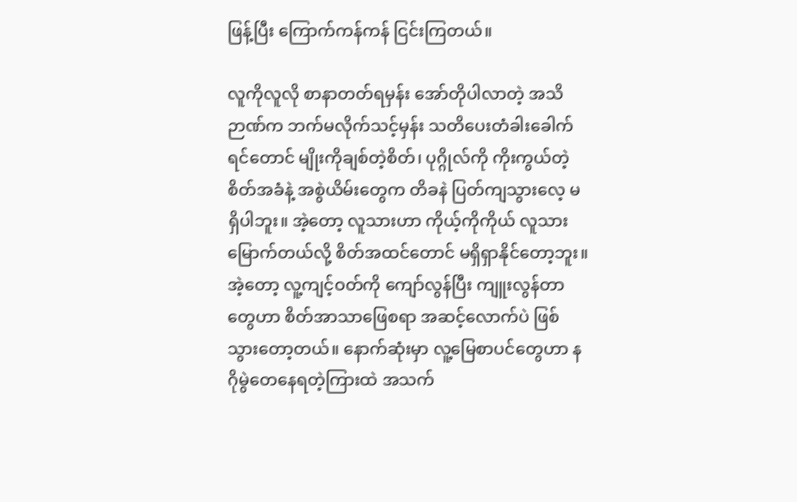ဖြန့်ပြီး ကြောက်ကန်ကန် ငြင်းကြတယ်။

လူကိုလူလို စာနာတတ်ရမှန်း အော်တိုပါလာတဲ့ အသိဉာဏ်က ဘက်မလိုက်သင့်မှန်း သတိပေးတံခါးခေါက်ရင်တောင် မျိုးကိုချစ်တဲ့စိတ်၊ ပုဂ္ဂိုလ်ကို ကိုးကွယ်တဲ့စိတ်အခံနဲ့ အစွဲယိမ်းတွေက တိခနဲ ပြတ်ကျသွားလေ့ မရှိပါဘူး။ အဲ့တော့ လူသားဟာ ကိုယ့်ကိုကိုယ် လူသားမြောက်တယ်လို့ စိတ်အထင်တောင် မရှိရှာနိုင်တော့ဘူး။ အဲ့တော့ လူ့ကျင့်ဝတ်ကို ကျော်လွန်ပြီး ကျူးလွန်တာတွေဟာ စိတ်အာသာဖြေစရာ အဆင့်လောက်ပဲ ဖြစ်သွားတော့တယ်။ နောက်ဆုံးမှာ လူ့မြေစာပင်တွေဟာ နဂိုမွဲတေနေရတဲ့ကြားထဲ အသက်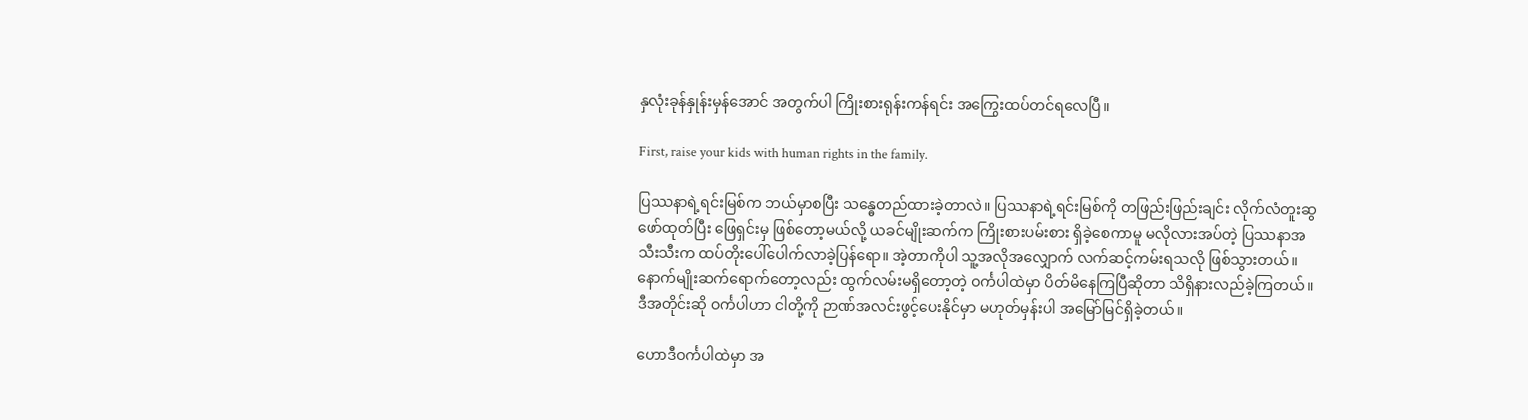နှလုံးခုန်နှုန်းမှန်အောင် အတွက်ပါ ကြိုးစားရုန်းကန်ရင်း အကြွေးထပ်တင်ရလေပြီ။

First, raise your kids with human rights in the family.

ပြဿနာရဲ့ရင်းမြစ်က ဘယ်မှာစပြီး သန္ဓေတည်ထားခဲ့တာလဲ။ ပြဿနာရဲ့ရင်းမြစ်ကို တဖြည်းဖြည်းချင်း လိုက်လံတူးဆွဖော်ထုတ်ပြီး ဖြေရှင်းမှ ဖြစ်တော့မယ်လို့ ယခင်မျိုးဆက်က ကြိုးစားပမ်းစား ရှိခဲ့စေကာမူ မလိုလားအပ်တဲ့ ပြဿနာအသီးသီးက ထပ်တိုးပေါ်ပေါက်လာခဲ့ပြန်ရော။ အဲ့တာကိုပါ သူ့အလိုအလျှောက် လက်ဆင့်ကမ်းရသလို ဖြစ်သွားတယ်။ နောက်မျိုးဆက်ရောက်တော့လည်း ထွက်လမ်းမရှိတော့တဲ့ ဝင်္ကပါထဲမှာ ပိတ်မိနေကြပြီဆိုတာ သိရှိနားလည်ခဲ့ကြတယ်။ ဒီအတိုင်းဆို ဝင်္ကပါဟာ ငါတို့ကို ဉာဏ်အလင်းဖွင့်ပေးနိုင်မှာ မဟုတ်မှန်းပါ အမြော်မြင်ရှိခဲ့တယ်။

ဟောဒီဝင်္ကပါထဲမှာ အ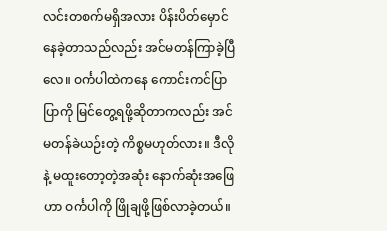လင်းတစက်မရှိအလား ပိန်းပိတ်မှောင်နေခဲ့တာသည်လည်း အင်မတန်ကြာခဲ့ပြီလေ။ ဝင်္ကပါထဲကနေ ကောင်းကင်ပြာပြာကို မြင်တွေ့ရဖို့ဆိုတာကလည်း အင်မတန်ခဲယဉ်းတဲ့ ကိစ္စမဟုတ်လား။ ဒီလိုနဲ့ မထူးတော့တဲ့အဆုံး နောက်ဆုံးအဖြေဟာ ဝင်္ကပါကို ဖြိုချဖို့ဖြစ်လာခဲ့တယ်။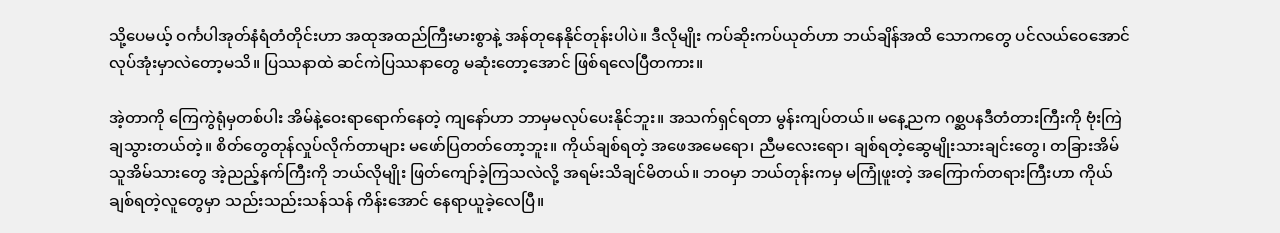သို့ပေမယ့် ဝင်္ကပါအုတ်နံရံတံတိုင်းဟာ အထုအထည်ကြီးမားစွာနဲ့ အန်တုနေနိုင်တုန်းပါပဲ။ ဒီလိုမျိုး ကပ်ဆိုးကပ်ယုတ်ဟာ ဘယ်ချိန်အထိ သောကတွေ ပင်လယ်ဝေအောင် လုပ်အုံးမှာလဲတော့မသိ။ ပြဿနာထဲ ဆင်ကဲပြဿနာတွေ မဆုံးတော့အောင် ဖြစ်ရလေပြီတကား။

အဲ့တာကို ကြေကွဲရုံမှတစ်ပါး အိမ်နဲ့ဝေးရာရောက်နေတဲ့ ကျနော်ဟာ ဘာမှမလုပ်ပေးနိုင်ဘူး။ အသက်ရှင်ရတာ မွန်းကျပ်တယ်။ မနေ့ညက ဂစ္ဆပနဒီတံတားကြီးကို ဗုံးကြဲချသွားတယ်တဲ့။ စိတ်တွေတုန်လှုပ်လိုက်တာများ မဖော်ပြတတ်တော့ဘူး။ ကိုယ်ချစ်ရတဲ့ အဖေအမေရော၊ ညီမလေးရော၊ ချစ်ရတဲ့ဆွေမျိုးသားချင်းတွေ၊ တခြားအိမ်သူအိမ်သားတွေ အဲ့ညည့်နက်ကြီးကို ဘယ်လိုမျိုး ဖြတ်ကျော်ခဲ့ကြသလဲလို့ အရမ်းသိချင်မိတယ်။ ဘဝမှာ ဘယ်တုန်းကမှ မကြုံဖူးတဲ့ အကြောက်တရားကြီးဟာ ကိုယ်ချစ်ရတဲ့လူတွေမှာ သည်းသည်းသန်သန် ကိန်းအောင် နေရာယူခဲ့လေပြီ။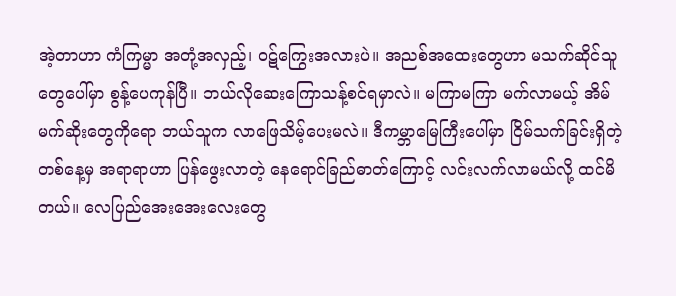အဲ့တာဟာ ကံကြမ္မာ အတုံ့အလှည့်၊ ဝဋ်ကြွေးအလားပဲ။ အညစ်အထေးတွေဟာ မသက်ဆိုင်သူတွေပေါ်မှာ စွန့်ပေကုန်ပြီ။ ဘယ်လိုဆေးကြောသန့်စင်ရမှာလဲ။ မကြာမကြာ မက်လာမယ့် အိမ်မက်ဆိုးတွေကိုရော ဘယ်သူက လာဖြေသိမ့်ပေးမလဲ။ ဒီကမ္ဘာမြေကြီးပေါ်မှာ ငြိမ်သက်ခြင်းရှိတဲ့တစ်နေ့မှ အရာရာဟာ ပြန်ဖွေးလာတဲ့ နေရောင်ခြည်ဓာတ်ကြောင့် လင်းလက်လာမယ်လို့ ထင်မိတယ်။ လေပြည်အေးအေးလေးတွေ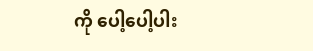ကို ပေါ့ပေါ့ပါး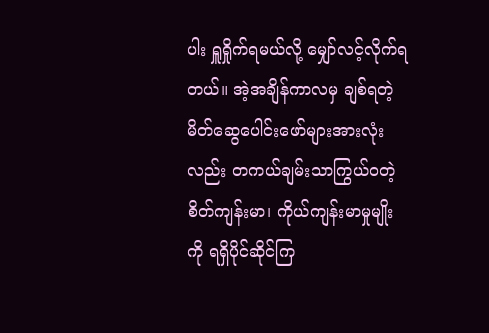ပါး ရှူရှိုက်ရမယ်လို့ မျှော်လင့်လိုက်ရတယ်။ အဲ့အချိန်ကာလမှ ချစ်ရတဲ့ မိတ်ဆွေပေါင်းဖော်များအားလုံးလည်း တကယ်ချမ်းသာကြွယ်ဝတဲ့ စိတ်ကျန်းမာ၊ ကိုယ်ကျန်းမာမှုမျိုးကို ရရှိပိုင်ဆိုင်ကြ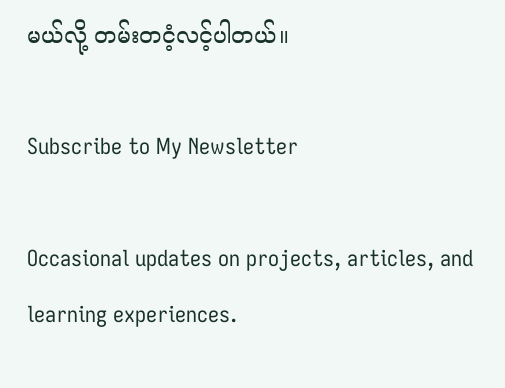မယ်လို့ တမ်းတငံ့လင့်ပါတယ်။

Subscribe to My Newsletter

Occasional updates on projects, articles, and learning experiences.